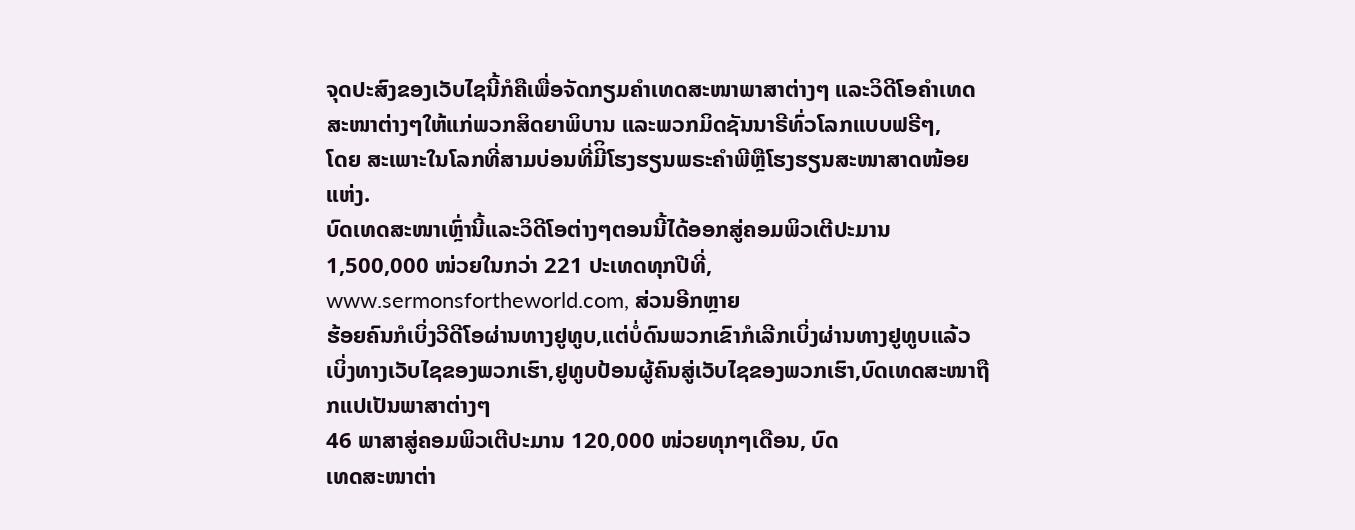ຈຸດປະສົງຂອງເວັບໄຊນີ້ກໍຄືເພື່ອຈັດກຽມຄໍາເທດສະໜາພາສາຕ່າງໆ ແລະວິດີໂອຄໍາເທດ ສະໜາຕ່າງໆໃຫ້ແກ່ພວກສິດຍາພິບານ ແລະພວກມິດຊັນນາຣີທົ່ວໂລກແບບຟຣີໆ,
ໂດຍ ສະເພາະໃນໂລກທີ່ສາມບ່ອນທີ່ມີິໂຮງຮຽນພຣະຄໍາພີຫຼືໂຮງຮຽນສະໜາສາດໜ້ອຍແຫ່ງ.
ບົດເທດສະໜາເຫຼົ່ານີ້ແລະວິດີໂອຕ່າງໆຕອນນີ້ໄດ້ອອກສູ່ຄອມພິວເຕີປະມານ 1,500,000 ໜ່ວຍໃນກວ່າ 221 ປະເທດທຸກປີທີ່,
www.sermonsfortheworld.com, ສ່ວນອີກຫຼາຍ
ຮ້ອຍຄົນກໍເບິ່ງວີດີໂອຜ່ານທາງຢູທູບ,ແຕ່ບໍ່ດົນພວກເຂົາກໍເລີກເບິ່ງຜ່ານທາງຢູທູບແລ້ວເບິ່ງທາງເວັບໄຊຂອງພວກເຮົາ,ຢູທູບປ້ອນຜູ້ຄົນສູ່ເວັບໄຊຂອງພວກເຮົາ,ບົດເທດສະໜາຖືກແປເປັນພາສາຕ່າງໆ
46 ພາສາສູ່ຄອມພິວເຕີປະມານ 120,000 ໜ່ວຍທຸກໆເດືອນ, ບົດ
ເທດສະໜາຕ່າ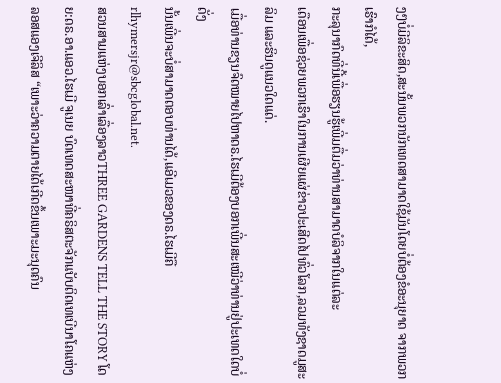ງໆບໍ່ມີລິຂະສິດ,ສະນັ້ນພວກນັກເທດສາມາດໃຊ້ມັນໂດຍບໍ່ຕ້ອງຂໍອະນຸຍາດ ຈາກພວກເຮົາກໍໄດ້,
ກະລຸນາກົດທີ່ນີ້ເພື່ອຮຽນຮູ້ເພີ່ມຕື່ມວ່າທ່ານສາມາດບໍລິຈາກໃນແຕ່ລະ
ເດືອນເພື່ອຊ່ວຍພວກເຮົາໃນການເຜີຍແຜ່ຂ່າວປະເສີດໄປທົ່ວໂລກ,ລວມທັງຊາດມູສະລິມ ແລະຮິນດູແນວໃດແດ່.
ເມື່ອທ່ານຂຽນຈົດໝາຍໄປຫາດຣ.ໄຮເມີຕ້ອງບອກເພີ່ນສະເໝີວ່າທ່ານຢູ່ປະເທດໃດບໍ່ດັ່ງ
ນັ້ນເພີ່ນຈະບໍ່ສາມາດຕອບທ່ານໄດ້,ແອີເມວຂອງດຣ.ໄຮເມີຄື rlhymersjr@sbcglobal.net.
ສວນສາມແຫ່ງບອກເລົ່າເລື່ອງລາວTHREE GARDENS TELL THE STORY ໂດຍ:ດຣ.ອາ.ແອວ.ໄຮເມີ ຈູເນຍ ບົດເທດສະໜາທີ່ຄຣິສຕະຈັກແບັບຕິດເທເບີນາໂຄແຫ່ງລອສແອງເຈີລິສ “ເພາະວ່າຄວາມຕາຍໄດ້ເກີດຂຶ້ນເພາະມະນຸດຄົນ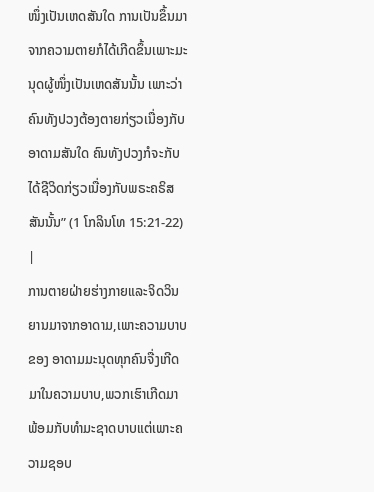ໜຶ່ງເປັນເຫດສັນໃດ ການເປັນຂຶ້ນມາຈາກຄວາມຕາຍກໍໄດ້ເກີດຂຶ້ນເພາະມະນຸດຜູ້ໜຶ່ງເປັນເຫດສັນນັ້ນ ເພາະວ່າຄົນທັງປວງຕ້ອງຕາຍກ່ຽວເນື່ອງກັບອາດາມສັນໃດ ຄົນທັງປວງກໍຈະກັບໄດ້ຊີວິດກ່ຽວເນື່ອງກັບພຣະຄຣິສສັນນັ້ນ” (1 ໂກລິນໂທ 15:21-22) |
ການຕາຍຝ່າຍຮ່າງກາຍແລະຈິດວິນຍານມາຈາກອາດາມ,ເພາະຄວາມບາບຂອງ ອາດາມມະນຸດທຸກຄົນຈື່ງເກີດມາໃນຄວາມບາບ,ພວກເຮົາເກີດມາພ້ອມກັບທໍາມະຊາດບາບແຕ່ເພາະຄວາມຊອບ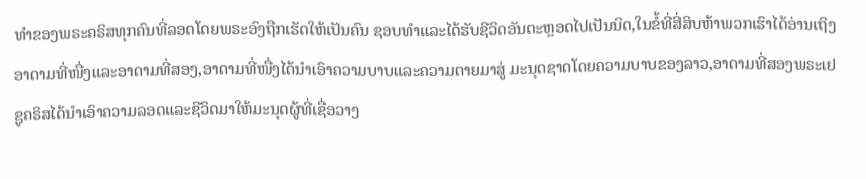ທໍາຂອງພຣະຄຣິສທຸກຄົນທີ່ລອດໂດຍພຣະອົງຖືກເຮັດໃຫ້ເປັນຄົນ ຊອບທໍາແລະໄດ້ຮັບຊີວິດອັນຕະຫຼອດໄປເປັນນິດ,ໃນຂໍ້ທີ່ສີ່ສິບຫ້າພວກເຮົາໄດ້ອ່ານເຖິງອາດາມທີ່ໜື່ງແລະອາດາມທີ່ສອງ,ອາດາມທີ່ໜື່ງໄດ້ນໍາເອົາຄວາມບາບແລະຄວາມຕາຍມາສູ່ ມະນຸດຊາດໂດຍຄວາມບາບຂອງລາວ,ອາດາມທີ່ສອງພຣະເຢຊູຄຣິສໄດ້ນໍາເອົາຄວາມລອດແລະຊີວິດມາໃຫ້ມະນຸດຜູ້ທີ່ເຊື່ອວາງ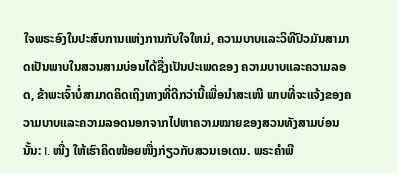ໃຈພຣະອົງໃນປະສົບການແຫ່ງການກັບໃຈໃຫມ່, ຄວາມບາບແລະວິທີປົວມັນສາມາດເປັນພາບໃນສວນສາມບ່ອນໄດ້ຊື່ງເປັນປະເພດຂອງ ຄວາມບາບແລະຄວາມລອດ, ຂ້າພະເຈົ້າບໍ່ສາມາດຄິດເຖິງທາງທີ່ດີກວ່ານີ້ເພື່ອນໍາສະເໜີ ພາບທີ່ຈະແຈ້ງຂອງຄວາມບາບແລະຄວາມລອດນອກຈາກໄປຫາຄວາມໝາຍຂອງສວນທັງສາມບ່ອນນັ້ນ: I. ໜື່ງ ໃຫ້ເຮົາຄິດໜ້ອຍໜື່ງກ່ຽວກັບສວນເອເດນ. ພຣະຄໍາພີ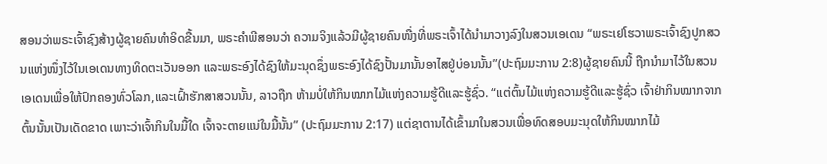ສອນວ່າພຣະເຈົ້າຊົງສ້າງຜູ້ຊາຍຄົນທໍາອິດຂື້ນມາ, ພຣະຄໍາພີສອນວ່າ ຄວາມຈິງແລ້ວມີຜູ້ຊາຍຄົນໜື່ງທີ່ພຣະເຈົ້າໄດ້ນໍາມາວາງລົງໃນສວນເອເດນ “ພຣະເຢໂຮວາພຣະເຈົ້າຊົງປູກສວນແຫ່ງໜຶ່ງໄວ້ໃນເອເດນທາງທິດຕະເວັນອອກ ແລະພຣະອົງໄດ້ຊົງໃຫ້ມະນຸດຊຶ່ງພຣະອົງໄດ້ຊົງປັ້ນມານັ້ນອາໄສຢູ່ບ່ອນນັ້ນ”(ປະຖົມມະການ 2:8)ຜູ້ຊາຍຄົນນີ້ ຖືກນໍາມາໄວ້ໃນສວນເອເດນເພື່ອໃຫ້ປົກຄອງທົ່ວໂລກ,ແລະເຝົ້າຮັກສາສວນນັ້ນ, ລາວຖືກ ຫ້າມບໍ່ໃຫ້ກິນໝາກໄມ້ແຫ່ງຄວາມຮູ້ດີແລະຮູ້ຊົ່ວ. “ແຕ່ຕົ້ນໄມ້ແຫ່ງຄວາມຮູ້ດີແລະຮູ້ຊົ່ວ ເຈົ້າຢ່າກິນໝາກຈາກຕົ້ນນັ້ນເປັນເດັດຂາດ ເພາະວ່າເຈົ້າກິນໃນມື້ໃດ ເຈົ້າຈະຕາຍແນ່ໃນມື້ນັ້ນ” (ປະຖົມມະການ 2:17) ແຕ່ຊາຕານໄດ້ເຂົ້າມາໃນສວນເພື່ອທົດສອບມະນຸດໃຫ້ກິນໝາກໄມ້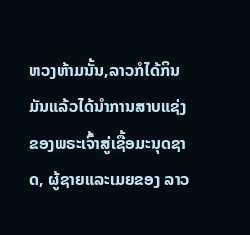ຫວງຫ້າມນັ້ນ,ລາວກໍໄດ້ກິນມັນແລ້ວໄດ້ນໍາການສາບແຊ່ງຂອງພຣະເຈົ້າສູ່ເຊື້ອມະນຸດຊາດ, ຜູ້ຊາຍແລະເມຍຂອງ ລາວ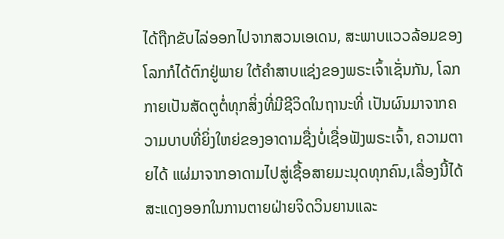ໄດ້ຖືກຂັບໄລ່ອອກໄປຈາກສວນເອເດນ, ສະພາບແວວລ້ອມຂອງໂລກກໍໄດ້ຕົກຢູ່ພາຍ ໃຕ້ຄໍາສາບແຊ່ງຂອງພຣະເຈົ້າເຊັ່ນກັນ, ໂລກກາຍເປັນສັດຕູຕໍ່ທຸກສິ່ງທີ່ມີຊີວິດໃນຖານະທີ່ ເປັນຜົນມາຈາກຄວາມບາບທີ່ຍິ່ງໃຫຍ່ຂອງອາດາມຊື່ງບໍ່ເຊື່ອຟັງພຣະເຈົ້າ, ຄວາມຕາຍໄດ້ ແຜ່ມາຈາກອາດາມໄປສູ່ເຊື້ອສາຍມະນຸດທຸກຄົນ,ເລື່ອງນີ້ໄດ້ສະແດງອອກໃນການຕາຍຝ່າຍຈິດວິນຍານແລະ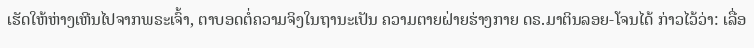ເຮັດໃຫ້ຫ່າງເຫີນໄປຈາກພຣະເຈົ້າ, ຕາບອດຕໍ່ຄວາມຈິງໃນຖານະເປັນ ຄວາມຕາຍຝ່າຍຮ່າງກາຍ ດຣ.ມາຕິນລອຍ-ໂຈນໄດ້ ກ່າວໄວ້ວ່າ: ເລື່ອ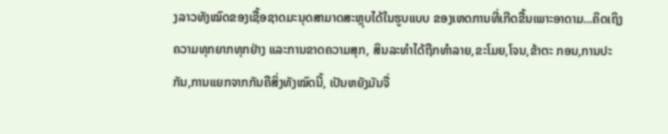ງລາວທັງໝົດຂອງເຊື້ອຊາດມະນຸດສາມາດສະຫຼຸບໄດ້ໃນຮູບແບບ ຂອງເຫດການທີ່ເກີດຂື້ນເພາະອາດາມ...ຄິດເຖິງຄວາມທຸກຍາກທຸກຢ່າງ ແລະການຂາດຄວາມສຸກ, ສິນລະທໍາໄດ້ຖືກທໍາລາຍ,ຂະໂມຍ,ໂຈນ,ຂ້າຕະ ກອນ,ການປະກັນ,ການແຍກຈາກກັນຄືສິ່ງທັງໝົດນີ້, ເປັນຫຍັງມັນຈື່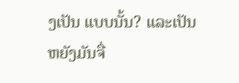ງເປັນ ແບບນັ້ນ? ແລະເປັນຫຍັງມັນຈື່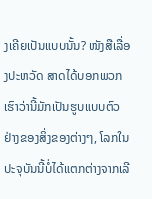ງເຄີຍເປັນແບບນັ້ນ? ໜັງສືເລື່ອງປະຫວັດ ສາດໄດ້ບອກພວກເຮົາວ່ານີ້ມັກເປັນຮູບແບບຕົວຢ່າງຂອງສິ່ງຂອງຕ່າງໆ, ໂລກໃນປະຈຸບັນນີ້ບໍ່ໄດ້ແຕກຕ່າງຈາກເລີ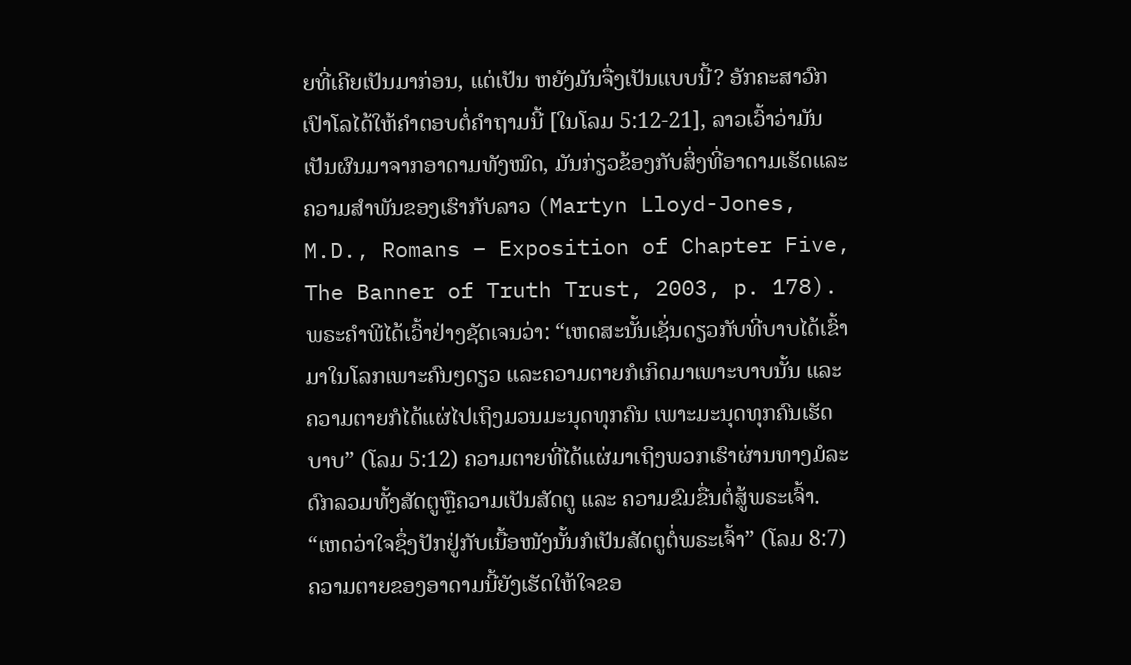ຍທີ່ເຄີຍເປັນມາກ່ອນ, ແຕ່ເປັນ ຫຍັງມັນຈື່ງເປັນແບບນີ້? ອັກຄະສາວົກເປົາໂລໄດ້ໃຫ້ຄໍາຕອບຕໍ່ຄໍາຖາມນີ້ [ໃນໂລມ 5:12-21], ລາວເວົ້າວ່າມັນເປັນຜົນມາຈາກອາດາມທັງໝົດ, ມັນກ່ຽວຂ້ອງກັບສິ່ງທີ່ອາດາມເຮັດແລະຄວາມສໍາພັນຂອງເຮົາກັບລາວ (Martyn Lloyd-Jones, M.D., Romans – Exposition of Chapter Five, The Banner of Truth Trust, 2003, p. 178). ພຣະຄໍາພີໄດ້ເວົ້າຢ່າງຊັດເຈນວ່າ: “ເຫດສະນັ້ນເຊັ່ນດຽວກັບທີ່ບາບໄດ້ເຂົ້າມາໃນໂລກເພາະຄົນໆດຽວ ແລະຄວາມຕາຍກໍເກິດມາເພາະບາບນັ້ນ ແລະຄວາມຕາຍກໍໄດ້ແຜ່ໄປເຖິງມວນມະນຸດທຸກຄົນ ເພາະມະນຸດທຸກຄົນເຮັດບາບ” (ໂລມ 5:12) ຄວາມຕາຍທີ່ໄດ້ແຜ່ມາເຖິງພວກເຮົາຜ່ານທາງມໍລະດົກລວມທັ້ງສັດຕູຫຼືຄວາມເປັນສັດຕູ ແລະ ຄວາມຂົມຂື່ນຕໍ່ສູ້ພຣະເຈົ້າ. “ເຫດວ່າໃຈຊຶ່ງປັກຢູ່ກັບເນື້ອໜັງນັ້ນກໍເປັນສັດຕູຕໍ່ພຣະເຈົ້າ” (ໂລມ 8:7) ຄວາມຕາຍຂອງອາດາມນີ້ຍັງເຮັດໃຫ້ໃຈຂອ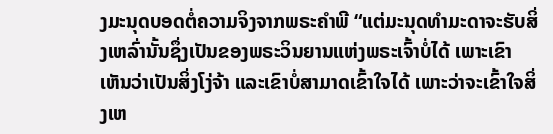ງມະນຸດບອດຕໍ່ຄວາມຈິງຈາກພຣະຄໍາພີ “ແຕ່ມະນຸດທຳມະດາຈະຮັບສິ່ງເຫລົ່ານັ້ນຊຶ່ງເປັນຂອງພຣະວິນຍານແຫ່ງພຣະເຈົ້າບໍ່ໄດ້ ເພາະເຂົາເຫັນວ່າເປັນສິ່ງໂງ່ຈ້າ ແລະເຂົາບໍ່ສາມາດເຂົ້າໃຈໄດ້ ເພາະວ່າຈະເຂົ້າໃຈສິ່ງເຫ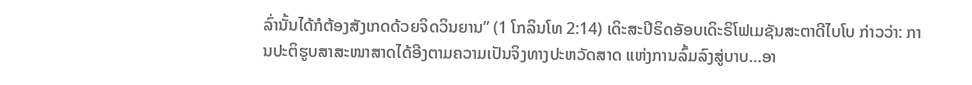ລົ່ານັ້ນໄດ້ກໍຕ້ອງສັງເກດດ້ວຍຈິດວິນຍານ” (1 ໂກລິນໂທ 2:14) ເດິະສະປິຣິດອັອບເດິະຣິໂຟເມຊັນສະຕາດີໄບໂບ ກ່າວວ່າ: ການປະຕິຮູບສາສະໜາສາດໄດ້ອີງຕາມຄວາມເປັນຈິງທາງປະຫວັດສາດ ແຫ່ງການລົ້ມລົງສູ່ບາບ…ອາ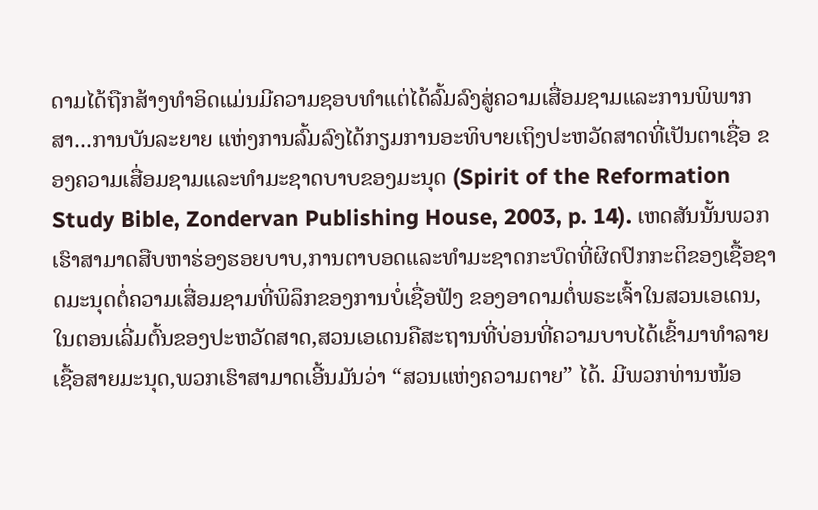ດາມໄດ້ຖືກສ້າງທໍາອິດແມ່ນມີຄວາມຊອບທໍາແຕ່ໄດ້ລົ້ມລົງສູ່ຄວາມເສື່ອມຊາມແລະການພິພາກສາ...ການບັນລະຍາຍ ແຫ່ງການລົ້ມລົງໄດ້ກຽມການອະທິບາຍເຖິງປະຫວັດສາດທີ່ເປັນຕາເຊື່ອ ຂອງຄວາມເສື່ອມຊາມແລະທໍາມະຊາດບາບຂອງມະນຸດ (Spirit of the Reformation Study Bible, Zondervan Publishing House, 2003, p. 14). ເຫດສັນນັ້ນພວກເຮົາສາມາດສືບຫາຮ່ອງຮອຍບາບ,ການຕາບອດແລະທໍາມະຊາດກະບົດທີ່ຜິດປົກກະຕິຂອງເຊື້ອຊາດມະນຸດຕໍ່ຄວາມເສື່ອມຊາມທີ່ພິລຶກຂອງການບໍ່ເຊື່ອຟັງ ຂອງອາດາມຕໍ່ພຣະເຈົ້າໃນສວນເອເດນ,ໃນຕອນເລີ່ມຕົ້ນຂອງປະຫວັດສາດ,ສວນເອເດນຄືສະຖານທີ່ບ່ອນທີ່ຄວາມບາບໄດ້ເຂົ້າມາທໍາລາຍເຊື້ອສາຍມະນຸດ,ພວກເຮົາສາມາດເອີ້ນມັນວ່າ “ສວນແຫ່ງຄວາມຕາຍ” ໄດ້. ມີພວກທ່ານໜ້ອ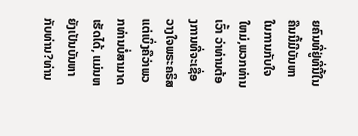ຍຄົນທີ່ຢູ່ທີ່ນີ້ໃນຄືນນີ້ມີບັນຫາໃນການກັບໃຈໃຫມ່,ພວກທ່ານເວົ້າ ວ່າທ່ານຕ້ອງການທີ່ຈະເຊື່ອວາງໃຈພຣະຄຣິສແຕ່ເບິ່ງຄືວ່າພວກທ່ານບໍ່ສາມາດເຮັດໄດ້, ແມ່ນຫຍັງເປັນບັນຫາກັບທ່ານ?ທ່ານ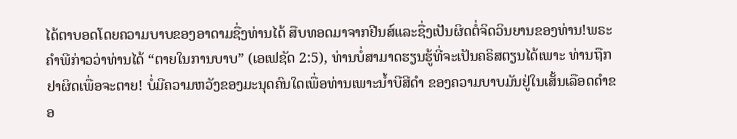ໄດ້ຕາບອດໂດຍຄວາມບາບຂອງອາດາມຊື່ງທ່ານໄດ້ ສືບທອດມາຈາກຢີນສ໌ແລະຊື່ງເປັນຜິດຕໍ່ຈິດວິນຍານຂອງທ່ານ!ພຣະຄໍາພີກ່າວວ່າທ່ານໄດ້ “ຕາຍໃນການບາບ” (ເອເຟຊັດ 2:5), ທ່ານບໍ່ສາມາດຮຽນຮູ້ທີ່ຈະເປັນຄຣິສຕຽນໄດ້ເພາະ ທ່ານຖືກຢາຜິດເພື່ອຈະຕາຍ! ບໍ່ມີຄວາມຫວັງຂອງມະນຸດຄົນໃດເພື່ອທ່ານເພາະນໍ້າບີສີດໍາ ຂອງຄວາມບາບມັນຢູ່ໃນເສັ້ນເລືອດດໍາຂອ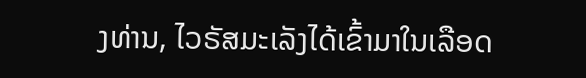ງທ່ານ, ໄວຣັສມະເລັງໄດ້ເຂົ້າມາໃນເລືອດ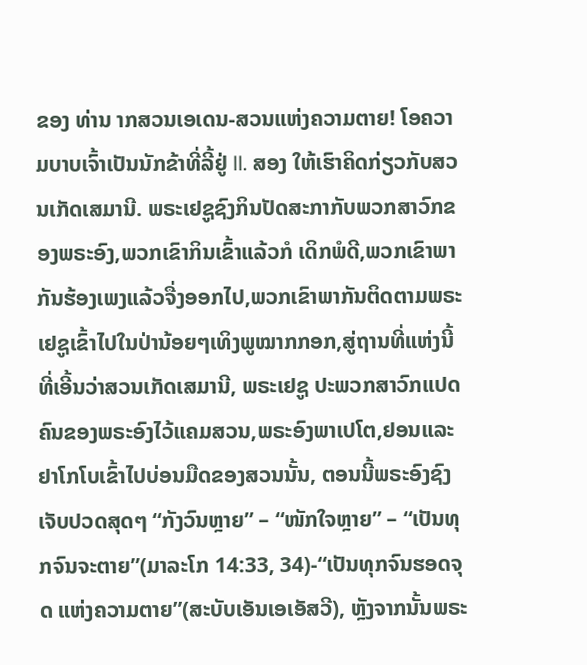ຂອງ ທ່ານ າກສວນເອເດນ-ສວນແຫ່ງຄວາມຕາຍ! ໂອຄວາມບາບເຈົ້າເປັນນັກຂ້າທີ່ລີ້ຢູ່ II. ສອງ ໃຫ້ເຮົາຄິດກ່ຽວກັບສວນເກັດເສມານີ. ພຣະເຢຊູຊົງກິນປັດສະກາກັບພວກສາວົກຂອງພຣະອົງ,ພວກເຂົາກິນເຂົ້າແລ້ວກໍ ເດິກພໍດີ,ພວກເຂົາພາກັນຮ້ອງເພງແລ້ວຈື່ງອອກໄປ,ພວກເຂົາພາກັນຕິດຕາມພຣະເຢຊູເຂົ້າໄປໃນປ່ານ້ອຍໆເທິງພູໝາກກອກ,ສູ່ຖານທີ່ແຫ່ງນີ້ທີ່ເອີ້ນວ່າສວນເກັດເສມານີ, ພຣະເຢຊູ ປະພວກສາວົກແປດຄົນຂອງພຣະອົງໄວ້ແຄມສວນ,ພຣະອົງພາເປໂຕ,ຢອນແລະຢາໂກໂບເຂົ້າໄປບ່ອນມືດຂອງສວນນັ້ນ, ຕອນນີ້ພຣະອົງຊົງເຈັບປວດສຸດໆ “ກັງວົນຫຼາຍ” – “ໜັກໃຈຫຼາຍ” – “ເປັນທຸກຈົນຈະຕາຍ”(ມາລະໂກ 14:33, 34)-“ເປັນທຸກຈົນຮອດຈຸດ ແຫ່ງຄວາມຕາຍ”(ສະບັບເອັນເອເອັສວີ), ຫຼັງຈາກນັ້ນພຣະ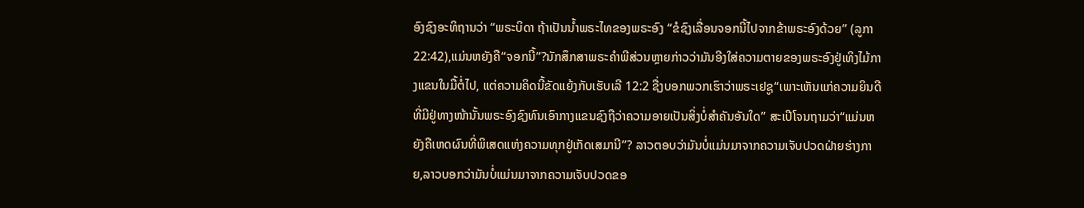ອົງຊົງອະທິຖານວ່າ “ພຣະບິດາ ຖ້າເປັນນໍ້າພຣະໄທຂອງພຣະອົງ “ຂໍຊົງເລື່ອນຈອກນີ້ໄປຈາກຂ້າພຣະອົງດ້ວຍ” (ລູກາ 22:42),ແມ່ນຫຍັງຄື“ຈອກນີ້”?ນັກສຶກສາພຣະຄໍາພີສ່ວນຫຼາຍກ່າວວ່າມັນອີງໃສ່ຄວາມຕາຍຂອງພຣະອົງຢູ່ເທິງໄມ້ກາງແຂນໃນມື້ຕໍ່ໄປ, ແຕ່ຄວາມຄິດນີ້ຂັດແຍ້ງກັບເຮັບເລີ 12:2 ຊື່ງບອກພວກເຮົາວ່າພຣະເຢຊູ“ເພາະເຫັນແກ່ຄວາມຍິນດີທີ່ມີຢູ່ທາງໜ້ານັ້ນພຣະອົງຊົງທົນເອົາກາງແຂນຊົງຖືວ່າຄວາມອາຍເປັນສິ່ງບໍ່ສໍາຄັນອັນໃດ” ສະເປີໂຈນຖາມວ່າ“ແມ່ນຫຍັງຄືເຫດຜົນທີ່ພິເສດແຫ່ງຄວາມທຸກຢູ່ເກັດເສມານີ”? ລາວຕອບວ່າມັນບໍ່ແມ່ນມາຈາກຄວາມເຈັບປວດຝ່າຍຮ່າງກາຍ,ລາວບອກວ່າມັນບໍ່ແມ່ນມາຈາກຄວາມເຈັບປວດຂອ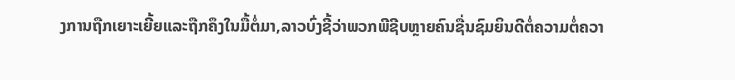ງການຖືກເຍາະເຍີ້ຍແລະຖືກຄຶງໃນມື້ຕໍ່ມາ,ລາວບົ່ງຊີ້ວ່າພວກພີຊີບຫຼາຍຄົນຊື່ນຊົມຍິນດີຕໍ່ຄວາມຕໍ່ຄວາ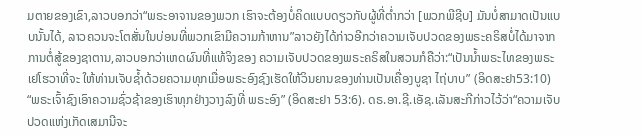ມຕາຍຂອງເຂົາ,ລາວບອກວ່າ“ພຣະອາຈານຂອງພວກ ເຮົາຈະຕ້ອງບໍ່ຄິດແບບດຽວກັບຜູ້ທີ່ຕໍ່າກວ່າ [ພວກພີຊີບ] ມັນບໍ່ສາມາດເປັນແບບນັ້ນໄດ້, ລາວຄວນຈະໂຕສັ່ນໃນບ່ອນທີ່ພວກເຂົາມີຄວາມກ້າຫານ”ລາວຍັງໄດ້ກ່າວອີກວ່າຄວາມເຈັບປວດຂອງພຣະຄຣິສບໍ່ໄດ້ມາຈາກການຕໍ່ສູ້ຂອງຊາຕານ,ລາວບອກວ່າເຫດຜົນທີ່ແທ້ຈິງຂອງ ຄວາມເຈັບປວດຂອງພຣະຄຣິສໃນສວນກໍຄືວ່າ:“ເປັນນໍ້າພຣະໄທຂອງພຣະເຢໂຮວາທີ່ຈະ ໃຫ້ທ່ານເຈັບຊໍ້າດ້ວຍຄວາມທຸກເມື່ອພຣະອົງຊົງເຮັດໃຫ້ວິນຍານຂອງທ່ານເປັນເຄື່ອງບູຊາ ໄຖ່ບາບ” (ອິດສະຢາ53:10) “ພຣະເຈົ້າຊົງເອົາຄວາມຊົ່ວຊ້າຂອງເຮົາທຸກຢ່າງວາງລົງທີ່ ພຣະອົງ” (ອິດສະຢາ 53:6). ດຣ.ອາ.ຊີ.ເອັຊ.ເລັນສະກີກ່າວໄວ້ວ່າ“ຄວາມເຈັບປວດແຫ່ງເກັດເສມານີຈະ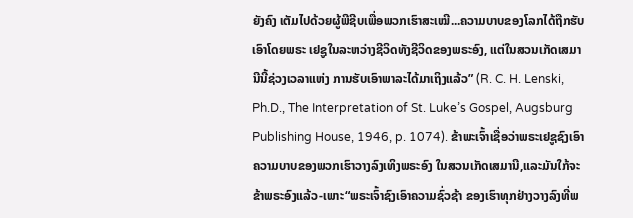ຍັງຄົງ ເຕັມໄປດ້ວຍຜູ້ພີຊີບເພື່ອພວກເຮົາສະເໝີ...ຄວາມບາບຂອງໂລກໄດ້ຖືກຮັບເອົາໂດຍພຣະ ເຢຊູໃນລະຫວ່າງຊີວິດທັງຊີວິດຂອງພຣະອົງ, ແຕ່ໃນສວນເກັດເສມານີນີ້ຊ່ວງເວລາແຫ່ງ ການຮັບເອົາພາລະໄດ້ມາເຖິງແລ້ວ” (R. C. H. Lenski, Ph.D., The Interpretation of St. Luke’s Gospel, Augsburg Publishing House, 1946, p. 1074). ຂ້າພະເຈົ້າເຊື່ອວ່າພຣະເຢຊູຊົງເອົາຄວາມບາບຂອງພວກເຮົາວາງລົງເທິງພຣະອົງ ໃນສວນເກັດເສມານີ,ແລະມັນໃກ້ຈະຂ້າພຣະອົງແລ້ວ-ເພາະ“ພຣະເຈົ້າຊົງເອົາຄວາມຊົ່ວຊ້າ ຂອງເຮົາທຸກຢ່າງວາງລົງທີ່ພ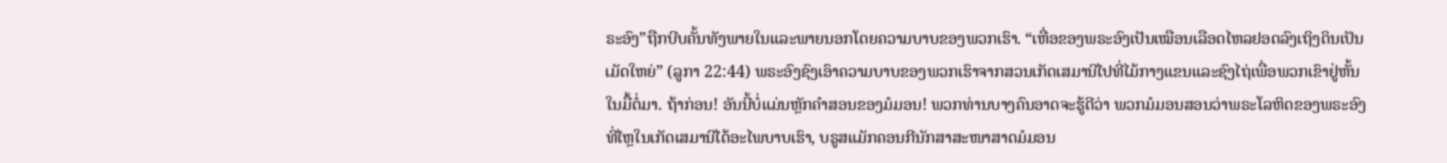ຣະອົງ”ຖືກບີບຄັ້ນທັງພາຍໃນແລະພາຍນອກໂດຍຄວາມບາບຂອງພວກເຮົາ. “ເຫື່ອຂອງພຣະອົງເປັນເໝືອນເລືອດໄຫລຢອດລົງເຖິງດິນເປັນເມັດໃຫຍ່” (ລູກາ 22:44) ພຣະອົງຊົງເອົາຄວາມບາບຂອງພວກເຮົາຈາກສວນເກັດເສມານີໄປທີ່ໄມ້ກາງແຂນແລະຊົງໄຖ່ເພື່ອພວກເຂົາຢູ່ຫັ້ນໃນມື້ຕໍ່ມາ. ຖ້າກ່ອນ! ອັນນີ້ບໍ່ແມ່ນຫຼັກຄໍາສອນຂອງມໍມອນ! ພວກທ່ານບາງຄົນອາດຈະຮູ້ດີວ່າ ພວກມໍມອນສອນວ່າພຣະໂລຫິດຂອງພຣະອົງທີ່ໄຫຼໃນເກັດເສມານີໄດ້ອະໄພບາບເຮົາ, ບຣູສແມັກຄອນກີນັກສາສະໜາສາດມໍມອນ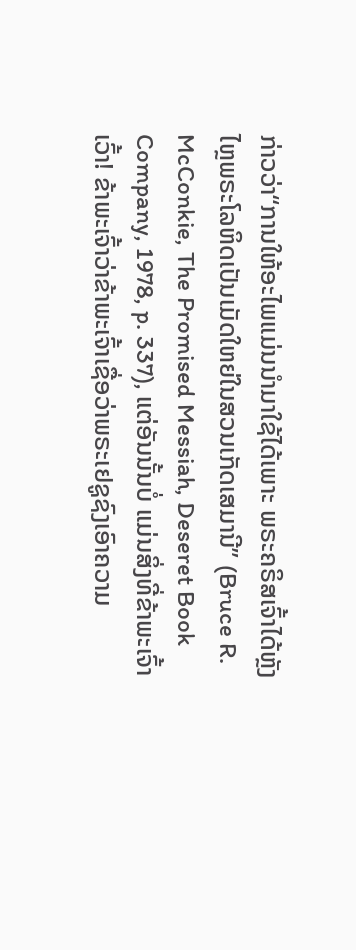ກ່າວວ່າ“ການໃຫ້ອະໄພແມ່ນນໍາມາໃຊ້ໄດ້ເພາະ ພຣະຄຣິສເຈົ້າໄດ້ຫຼັງໄຫຼພຣະໂລຫິດເປັນເມັດໃຫຍ່ໃນສວນເກັດເສມານີ” (Bruce R. McConkie, The Promised Messiah, Deseret Book Company, 1978, p. 337), ແຕ່ອັນນັ້ນບໍ່ ແມ່ນສິ່ງທີ່ຂ້າພະເຈົ້າເວົ້າ! ຂ້າພະເຈົ້າວ່າຂ້າພະເຈົ້າເຊື່ອວ່າພຣະເຢຊູຊົງເອົາຄວາມ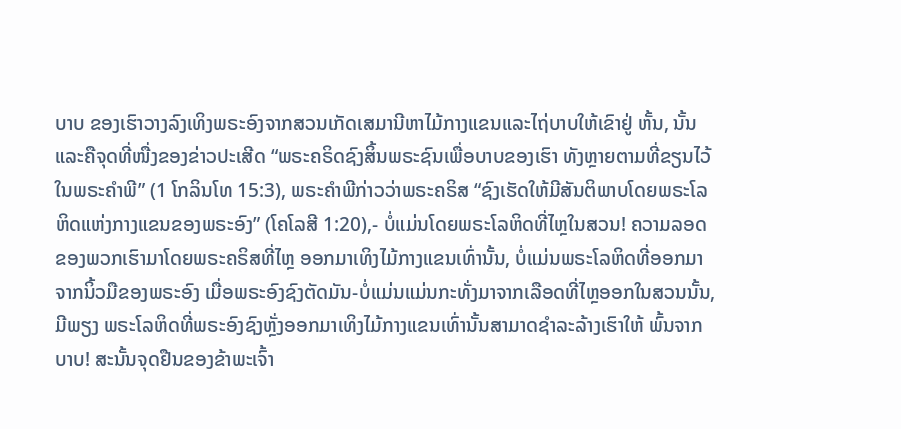ບາບ ຂອງເຮົາວາງລົງເທິງພຣະອົງຈາກສວນເກັດເສມານີຫາໄມ້ກາງແຂນແລະໄຖ່ບາບໃຫ້ເຂົາຢູ່ ຫັ້ນ, ນັ້ນແລະຄືຈຸດທີ່ໜື່ງຂອງຂ່າວປະເສີດ “ພຣະຄຣິດຊົງສິ້ນພຣະຊົນເພື່ອບາບຂອງເຮົາ ທັງຫຼາຍຕາມທີ່ຂຽນໄວ້ໃນພຣະຄໍາພີ” (1 ໂກລິນໂທ 15:3), ພຣະຄໍາພີກ່າວວ່າພຣະຄຣິສ “ຊົງເຮັດໃຫ້ມີສັນຕິພາບໂດຍພຣະໂລຫິດແຫ່ງກາງແຂນຂອງພຣະອົງ” (ໂຄໂລສີ 1:20),- ບໍ່ແມ່ນໂດຍພຣະໂລຫິດທີ່ໄຫຼໃນສວນ! ຄວາມລອດຂອງພວກເຮົາມາໂດຍພຣະຄຣິສທີ່ໄຫຼ ອອກມາເທິງໄມ້ກາງແຂນເທົ່ານັ້ນ, ບໍ່ແມ່ນພຣະໂລຫິດທີ່ອອກມາຈາກນິ້ວມືຂອງພຣະອົງ ເມື່ອພຣະອົງຊົງຕັດມັນ-ບໍ່ແມ່ນແມ່ນກະທັ່ງມາຈາກເລືອດທີ່ໄຫຼອອກໃນສວນນັ້ນ, ມີພຽງ ພຣະໂລຫິດທີ່ພຣະອົງຊົງຫຼັ່ງອອກມາເທິງໄມ້ກາງແຂນເທົ່ານັ້ນສາມາດຊໍາລະລ້າງເຮົາໃຫ້ ພົ້ນຈາກບາບ! ສະນັ້ນຈຸດຢືນຂອງຂ້າພະເຈົ້າ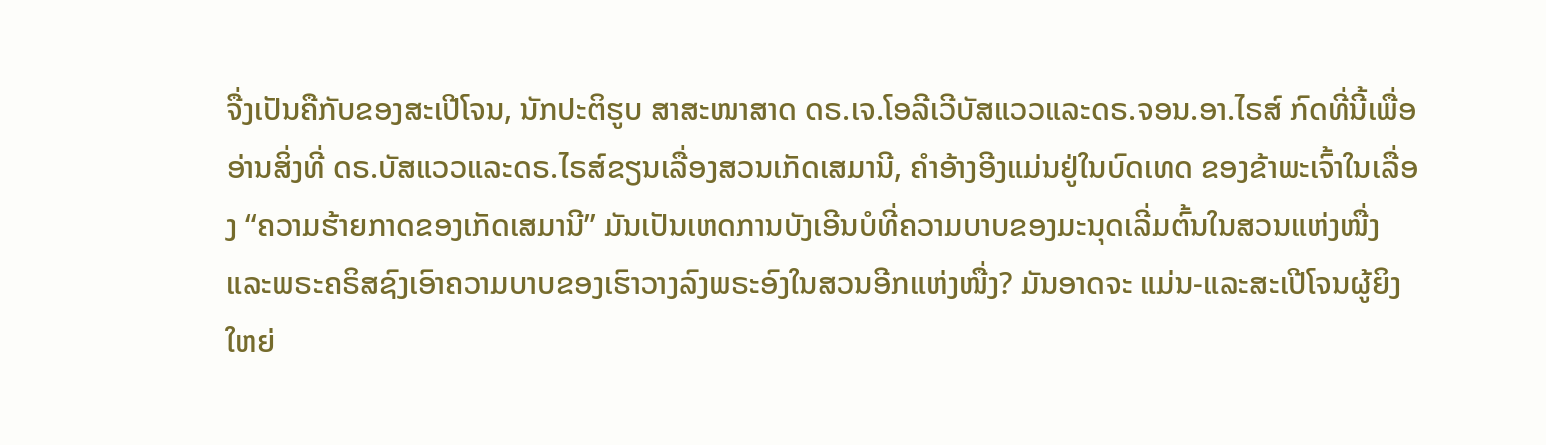ຈື່ງເປັນຄືກັບຂອງສະເປີໂຈນ, ນັກປະຕິຮູບ ສາສະໜາສາດ ດຣ.ເຈ.ໂອລີເວີບັສແວວແລະດຣ.ຈອນ.ອາ.ໄຣສ໌ ກົດທີ່ນີ້ເພື່ອອ່ານສິ່ງທີ່ ດຣ.ບັສແວວແລະດຣ.ໄຣສ໌ຂຽນເລື່ອງສວນເກັດເສມານີ, ຄໍາອ້າງອີງແມ່ນຢູ່ໃນບົດເທດ ຂອງຂ້າພະເຈົ້າໃນເລື່ອງ “ຄວາມຮ້າຍກາດຂອງເກັດເສມານີ” ມັນເປັນເຫດການບັງເອີນບໍທີ່ຄວາມບາບຂອງມະນຸດເລີ່ມຕົ້ນໃນສວນແຫ່ງໜື່ງແລະພຣະຄຣິສຊົງເອົາຄວາມບາບຂອງເຮົາວາງລົງພຣະອົງໃນສວນອີກແຫ່ງໜື່ງ? ມັນອາດຈະ ແມ່ນ-ແລະສະເປີໂຈນຜູ້ຍິງໃຫຍ່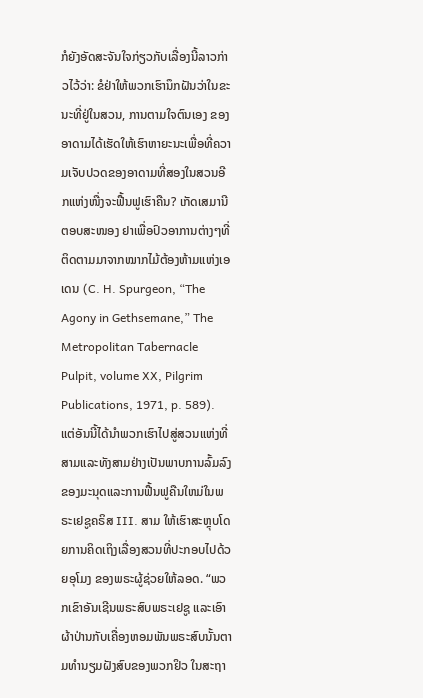ກໍຍັງອັດສະຈັນໃຈກ່ຽວກັບເລື່ອງນີ້ລາວກ່າວໄວ້ວ່າ: ຂໍຢ່າໃຫ້ພວກເຮົານຶກຝັນວ່າໃນຂະນະທີ່ຢູ່ໃນສວນ, ການຕາມໃຈຕົນເອງ ຂອງອາດາມໄດ້ເຮັດໃຫ້ເຮົາຫາຍະນະເພື່ອທີ່ຄວາມເຈັບປວດຂອງອາດາມທີ່ສອງໃນສວນອີກແຫ່ງໜື່ງຈະຟື້ນຟູເຮົາຄືນ? ເກັດເສມານີຕອບສະໜອງ ຢາເພື່ອປົວອາການຕ່າງໆທີ່ຕິດຕາມມາຈາກໝາກໄມ້ຕ້ອງຫ້າມແຫ່ງເອ ເດນ (C. H. Spurgeon, “The Agony in Gethsemane,” The Metropolitan Tabernacle Pulpit, volume XX, Pilgrim Publications, 1971, p. 589). ແຕ່ອັນນີ້ໄດ້ນໍາພວກເຮົາໄປສູ່ສວນແຫ່ງທີ່ສາມແລະທັງສາມຢ່າງເປັນພາບການລົ້ມລົງຂອງມະນຸດແລະການຟື້ນຟູຄືນໃຫມ່ໃນພຣະເຢຊູຄຣິສ III. ສາມ ໃຫ້ເຮົາສະຫຼຸບໂດຍການຄິດເຖິງເລື່ອງສວນທີ່ປະກອບໄປດ້ວຍອຸໂມງ ຂອງພຣະຜູ້ຊ່ວຍໃຫ້ລອດ. “ພວກເຂົາອັນເຊີນພຣະສົບພຣະເຢຊູ ແລະເອົາຜ້າປ່ານກັບເຄື່ອງຫອມພັນພຣະສົບນັ້ນຕາມທຳນຽມຝັງສົບຂອງພວກຢິວ ໃນສະຖາ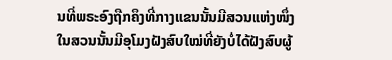ນທີ່ພຣະອົງຖືກຄຶງທີ່ກາງແຂນນັ້ນມີສວນແຫ່ງໜຶ່ງ ໃນສວນນັ້ນມີອຸໂມງຝັງສົບໃໝ່ທີ່ຍັງບໍ່ໄດ້ຝັງສົບຜູ້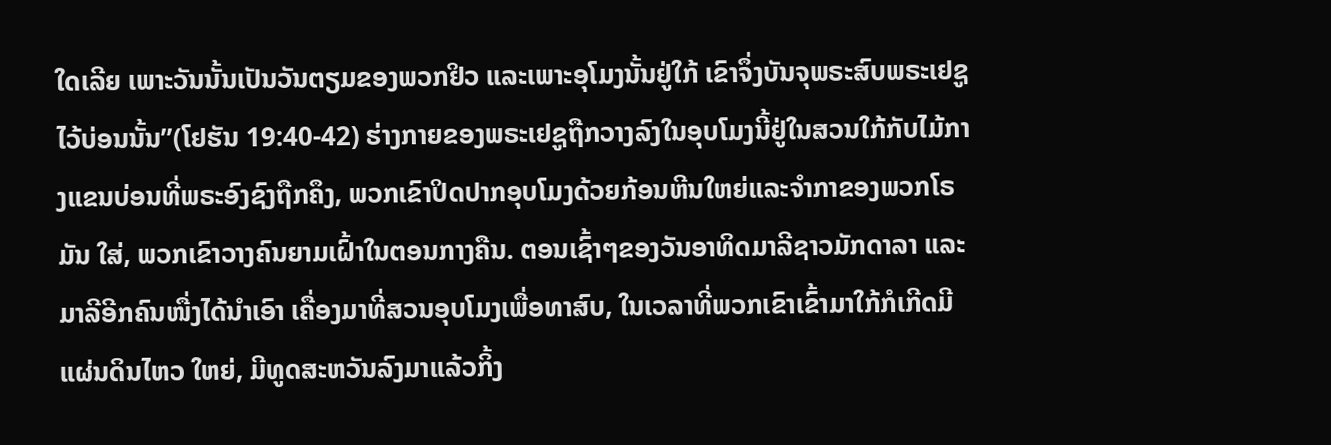ໃດເລີຍ ເພາະວັນນັ້ນເປັນວັນຕຽມຂອງພວກຢິວ ແລະເພາະອຸໂມງນັ້ນຢູ່ໃກ້ ເຂົາຈຶ່ງບັນຈຸພຣະສົບພຣະເຢຊູໄວ້ບ່ອນນັ້ນ”(ໂຢຮັນ 19:40-42) ຮ່າງກາຍຂອງພຣະເຢຊູຖືກວາງລົງໃນອຸບໂມງນີ້ຢູ່ໃນສວນໃກ້ກັບໄມ້ກາງແຂນບ່ອນທີ່ພຣະອົງຊົງຖືກຄຶງ, ພວກເຂົາປິດປາກອຸບໂມງດ້ວຍກ້ອນຫີນໃຫຍ່ແລະຈໍາກາຂອງພວກໂຣມັນ ໃສ່, ພວກເຂົາວາງຄົນຍາມເຝົ້າໃນຕອນກາງຄືນ. ຕອນເຊົ້າໆຂອງວັນອາທິດມາລີຊາວມັກດາລາ ແລະມາລີອີກຄົນໜື່ງໄດ້ນໍາເອົາ ເຄື່ອງມາທີ່ສວນອຸບໂມງເພື່ອທາສົບ, ໃນເວລາທີ່ພວກເຂົາເຂົ້າມາໃກ້ກໍເກີດມີແຜ່ນດິນໄຫວ ໃຫຍ່, ມີທູດສະຫວັນລົງມາແລ້ວກິ້ງ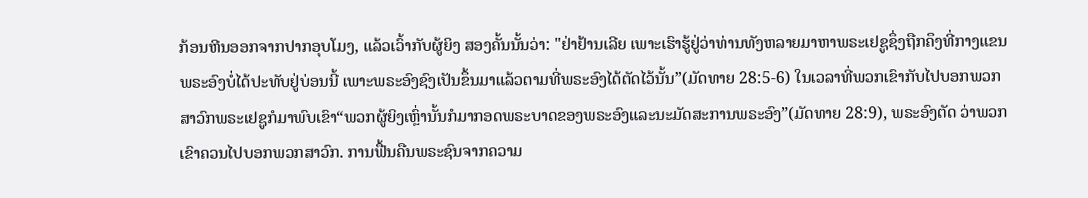ກ້ອນຫີນອອກຈາກປາກອຸບໂມງ, ແລ້ວເວົ້າກັບຜູ້ຍິງ ສອງຄັ້ນນັ້ນວ່າ: "ຢ່າຢ້ານເລີຍ ເພາະເຮົາຮູ້ຢູ່ວ່າທ່ານທັງຫລາຍມາຫາພຣະເຢຊູຊຶ່ງຖືກຄຶງທີ່ກາງແຂນ ພຣະອົງບໍ່ໄດ້ປະທັບຢູ່ບ່ອນນີ້ ເພາະພຣະອົງຊົງເປັນຂຶ້ນມາແລ້ວຕາມທີ່ພຣະອົງໄດ້ຕັດໄວ້ນັ້ນ”(ມັດທາຍ 28:5-6) ໃນເວລາທີ່ພວກເຂົາກັບໄປບອກພວກສາວົກພຣະເຢຊູກໍມາພົບເຂົາ“ພວກຜູ້ຍິງເຫຼົ່ານັ້ນກໍມາກອດພຣະບາດຂອງພຣະອົງແລະນະມັດສະການພຣະອົງ”(ມັດທາຍ 28:9), ພຣະອົງຕັດ ວ່າພວກເຂົາຄວນໄປບອກພວກສາວົກ. ການຟື້ນຄືນພຣະຊົນຈາກຄວາມ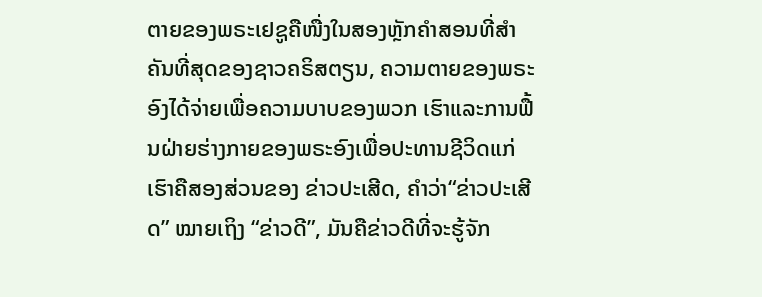ຕາຍຂອງພຣະເຢຊູຄືໜື່ງໃນສອງຫຼັກຄໍາສອນທີ່ສໍາຄັນທີ່ສຸດຂອງຊາວຄຣິສຕຽນ, ຄວາມຕາຍຂອງພຣະອົງໄດ້ຈ່າຍເພື່ອຄວາມບາບຂອງພວກ ເຮົາແລະການຟື້ນຝ່າຍຮ່າງກາຍຂອງພຣະອົງເພື່ອປະທານຊີວິດແກ່ເຮົາຄືສອງສ່ວນຂອງ ຂ່າວປະເສີດ, ຄໍາວ່າ“ຂ່າວປະເສີດ” ໝາຍເຖິງ “ຂ່າວດີ”, ມັນຄືຂ່າວດີທີ່ຈະຮູ້ຈັກ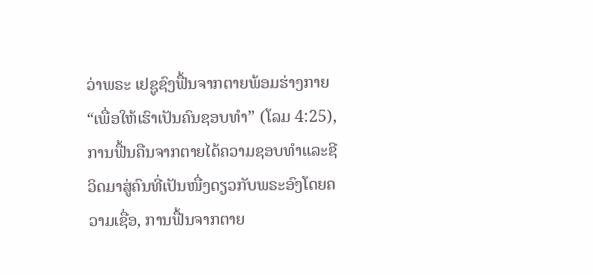ວ່າພຣະ ເຢຊູຊົງຟື້ນຈາກຕາຍພ້ອມຮ່າງກາຍ “ເພື່ອໃຫ້ເຮົາເປັນຄົນຊອບທໍາ” (ໂລມ 4:25), ການຟື້ນຄືນຈາກຕາຍໄດ້ຄວາມຊອບທໍາແລະຊີວິດມາສູ່ຄົນທີ່ເປັນໜື່ງດຽວກັບພຣະອົງໂດຍຄວາມເຊື່ອ, ການຟື້ນຈາກຕາຍ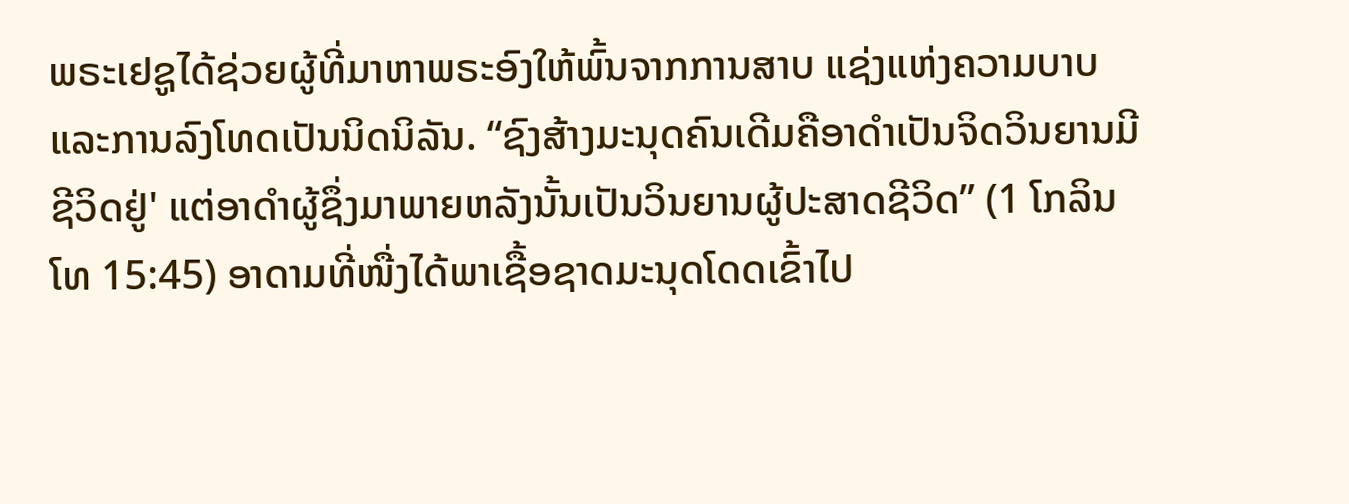ພຣະເຢຊູໄດ້ຊ່ວຍຜູ້ທີ່ມາຫາພຣະອົງໃຫ້ພົ້ນຈາກການສາບ ແຊ່ງແຫ່ງຄວາມບາບແລະການລົງໂທດເປັນນິດນິລັນ. “ຊົງສ້າງມະນຸດຄົນເດີມຄືອາດຳເປັນຈິດວິນຍານມີຊີວິດຢູ່' ແຕ່ອາດຳຜູ້ຊຶ່ງມາພາຍຫລັງນັ້ນເປັນວິນຍານຜູ້ປະສາດຊີວິດ” (1 ໂກລິນໂທ 15:45) ອາດາມທີ່ໜື່ງໄດ້ພາເຊື້ອຊາດມະນຸດໂດດເຂົ້າໄປ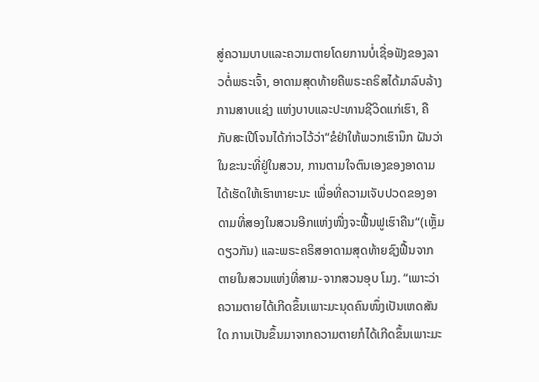ສູ່ຄວາມບາບແລະຄວາມຕາຍໂດຍການບໍ່ເຊື່ອຟັງຂອງລາວຕໍ່ພຣະເຈົ້າ, ອາດາມສຸດທ້າຍຄືພຣະຄຣິສໄດ້ມາລົບລ້າງການສາບແຊ່ງ ແຫ່ງບາບແລະປະທານຊີວິດແກ່ເຮົາ, ຄືກັບສະເປີໂຈນໄດ້ກ່າວໄວ້ວ່າ“ຂໍຢ່າໃຫ້ພວກເຮົານຶກ ຝັນວ່າໃນຂະນະທີ່ຢູ່ໃນສວນ, ການຕາມໃຈຕົນເອງຂອງອາດາມໄດ້ເຮັດໃຫ້ເຮົາຫາຍະນະ ເພື່ອທີ່ຄວາມເຈັບປວດຂອງອາດາມທີ່ສອງໃນສວນອີກແຫ່ງໜື່ງຈະຟື້ນຟູເຮົາຄືນ“(ເຫຼັ້ມດຽວກັນ) ແລະພຣະຄຣິສອາດາມສຸດທ້າຍຊົງຟື້ນຈາກຕາຍໃນສວນແຫ່ງທີ່ສາມ-ຈາກສວນອຸບ ໂມງ. “ເພາະວ່າຄວາມຕາຍໄດ້ເກີດຂຶ້ນເພາະມະນຸດຄົນໜຶ່ງເປັນເຫດສັນໃດ ການເປັນຂຶ້ນມາຈາກຄວາມຕາຍກໍໄດ້ເກີດຂຶ້ນເພາະມະ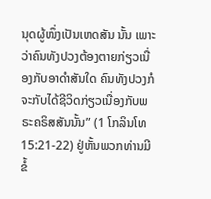ນຸດຜູ້ໜຶ່ງເປັນເຫດສັນ ນັ້ນ ເພາະວ່າຄົນທັງປວງຕ້ອງຕາຍກ່ຽວເນື່ອງກັບອາດຳສັນໃດ ຄົນທັງປວງກໍຈະກັບໄດ້ຊີວິດກ່ຽວເນື່ອງກັບພຣະຄຣິສສັນນັ້ນ” (1 ໂກລິນໂທ 15:21-22) ຢູ່ຫັ້ນພວກທ່ານມີຂໍ້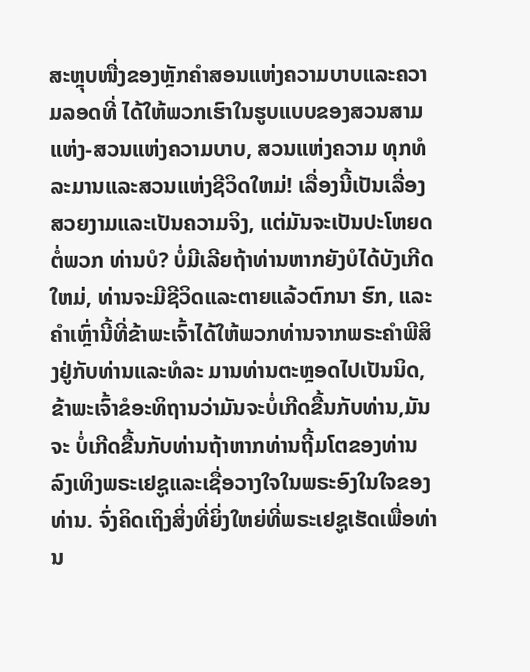ສະຫຼຸບໜື່ງຂອງຫຼັກຄໍາສອນແຫ່ງຄວາມບາບແລະຄວາມລອດທີ່ ໄດ້ໃຫ້ພວກເຮົາໃນຮູບແບບຂອງສວນສາມແຫ່ງ-ສວນແຫ່ງຄວາມບາບ, ສວນແຫ່ງຄວາມ ທຸກທໍລະມານແລະສວນແຫ່ງຊີວິດໃຫມ່! ເລື່ອງນີ້ເປັນເລື່ອງສວຍງາມແລະເປັນຄວາມຈິງ, ແຕ່ມັນຈະເປັນປະໂຫຍດຕໍ່ພວກ ທ່ານບໍ? ບໍ່ມີເລີຍຖ້າທ່ານຫາກຍັງບໍໄດ້ບັງເກີດໃຫມ່, ທ່ານຈະມີຊີວິດແລະຕາຍແລ້ວຕົກນາ ຮົກ, ແລະຄໍາເຫຼົ່ານີ້ທີ່ຂ້າພະເຈົ້າໄດ້ໃຫ້ພວກທ່ານຈາກພຣະຄໍາພີສິງຢູ່ກັບທ່ານແລະທໍລະ ມານທ່ານຕະຫຼອດໄປເປັນນິດ, ຂ້າພະເຈົ້າຂໍອະທິຖານວ່າມັນຈະບໍ່ເກີດຂື້ນກັບທ່ານ,ມັນຈະ ບໍ່ເກີດຂື້ນກັບທ່ານຖ້າຫາກທ່ານຖີ້ມໂຕຂອງທ່ານລົງເທິງພຣະເຢຊູແລະເຊື່ອວາງໃຈໃນພຣະອົງໃນໃຈຂອງທ່ານ. ຈົ່ງຄິດເຖິງສິ່ງທີ່ຍິ່ງໃຫຍ່ທີ່ພຣະເຢຊູເຮັດເພື່ອທ່ານ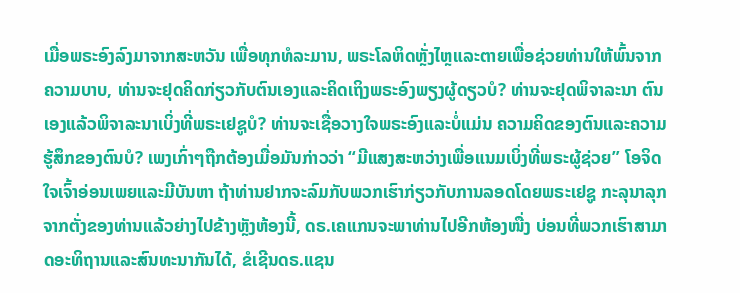ເມື່ອພຣະອົງລົງມາຈາກສະຫວັນ ເພື່ອທຸກທໍລະມານ, ພຣະໂລຫິດຫຼັ່ງໄຫຼແລະຕາຍເພື່ອຊ່ວຍທ່ານໃຫ້ພົ້ນຈາກຄວາມບາບ, ທ່ານຈະຢຸດຄິດກ່ຽວກັບຕົນເອງແລະຄິດເຖິງພຣະອົງພຽງຜູ້ດຽວບໍ? ທ່ານຈະຢຸດພິຈາລະນາ ຕົນເອງແລ້ວພິຈາລະນາເບິ່ງທີ່ພຣະເຢຊູບໍ? ທ່ານຈະເຊື່ອວາງໃຈພຣະອົງແລະບໍ່ແມ່ນ ຄວາມຄິດຂອງຕົນແລະຄວາມຮູ້ສຶກຂອງຕົນບໍ? ເພງເກົ່າໆຖືກຕ້ອງເມື່ອມັນກ່າວວ່າ “ມີແສງສະຫວ່າງເພື່ອແນມເບິ່ງທີ່ພຣະຜູ້ຊ່ວຍ” ໂອຈິດໃຈເຈົ້າອ່ອນເພຍແລະມີບັນຫາ ຖ້າທ່ານຢາກຈະລົມກັບພວກເຮົາກ່ຽວກັບການລອດໂດຍພຣະເຢຊູ ກະລຸນາລຸກ ຈາກຕັ່ງຂອງທ່ານແລ້ວຍ່າງໄປຂ້າງຫຼັງຫ້ອງນີ້, ດຣ.ເຄແກນຈະພາທ່ານໄປອີກຫ້ອງໜື່ງ ບ່ອນທີ່ພວກເຮົາສາມາດອະທິຖານແລະສົນທະນາກັນໄດ້, ຂໍເຊີນດຣ.ແຊນ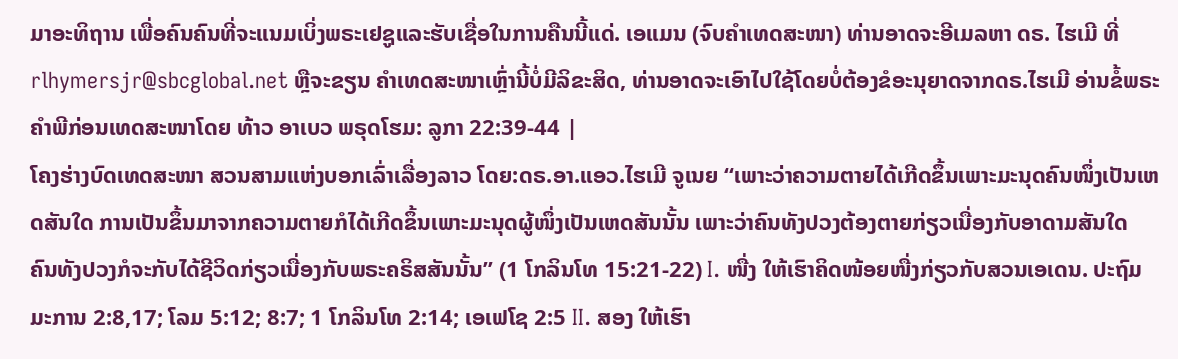ມາອະທິຖານ ເພື່ອຄົນຄົນທີ່ຈະແນມເບິ່ງພຣະເຢຊູແລະຮັບເຊື່ອໃນການຄືນນີ້ແດ່. ເອແມນ (ຈົບຄຳເທດສະໜາ) ທ່ານອາດຈະອີເມລຫາ ດຣ. ໄຮເມີ ທີ່
rlhymersjr@sbcglobal.net ຫຼືຈະຂຽນ ຄໍາເທດສະໜາເຫຼົ່ານີ້ບໍ່ມີລິຂະສິດ, ທ່ານອາດຈະເອົາໄປໃຊ້ໂດຍບໍ່ຕ້ອງຂໍອະນຸຍາດຈາກດຣ.ໄຮເມີ ອ່ານຂໍ້ພຣະຄຳພີກ່ອນເທດສະໜາໂດຍ ທ້າວ ອາເບວ ພຣຸດໂຮມ: ລູກາ 22:39-44 |
ໂຄງຮ່າງບົດເທດສະໜາ ສວນສາມແຫ່ງບອກເລົ່າເລື່ອງລາວ ໂດຍ:ດຣ.ອາ.ແອວ.ໄຮເມີ ຈູເນຍ “ເພາະວ່າຄວາມຕາຍໄດ້ເກີດຂຶ້ນເພາະມະນຸດຄົນໜຶ່ງເປັນເຫດສັນໃດ ການເປັນຂຶ້ນມາຈາກຄວາມຕາຍກໍໄດ້ເກີດຂຶ້ນເພາະມະນຸດຜູ້ໜຶ່ງເປັນເຫດສັນນັ້ນ ເພາະວ່າຄົນທັງປວງຕ້ອງຕາຍກ່ຽວເນື່ອງກັບອາດາມສັນໃດ ຄົນທັງປວງກໍຈະກັບໄດ້ຊີວິດກ່ຽວເນື່ອງກັບພຣະຄຣິສສັນນັ້ນ” (1 ໂກລິນໂທ 15:21-22) I. ໜື່ງ ໃຫ້ເຮົາຄິດໜ້ອຍໜື່ງກ່ຽວກັບສວນເອເດນ. ປະຖົມມະການ 2:8,17; ໂລມ 5:12; 8:7; 1 ໂກລິນໂທ 2:14; ເອເຟໂຊ 2:5 II. ສອງ ໃຫ້ເຮົາ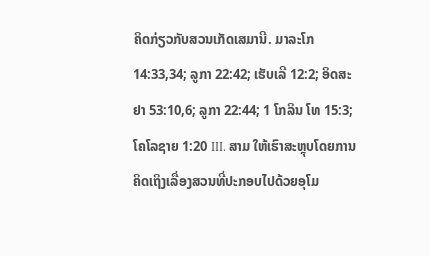ຄິດກ່ຽວກັບສວນເກັດເສມານີ. ມາລະໂກ 14:33,34; ລູກາ 22:42; ເຮັບເລີ 12:2; ອິດສະຢາ 53:10,6; ລູກາ 22:44; 1 ໂກລິນ ໂທ 15:3; ໂຄໂລຊາຍ 1:20 III. ສາມ ໃຫ້ເຮົາສະຫຼຸບໂດຍການຄິດເຖິງເລື່ອງສວນທີ່ປະກອບໄປດ້ວຍອຸໂມ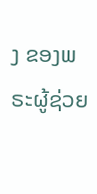ງ ຂອງພຣະຜູ້ຊ່ວຍ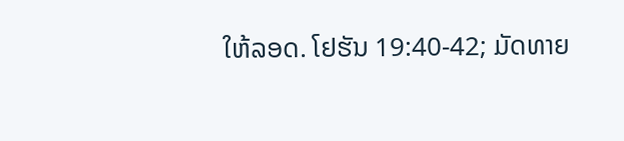ໃຫ້ລອດ. ໂຢຮັນ 19:40-42; ມັດທາຍ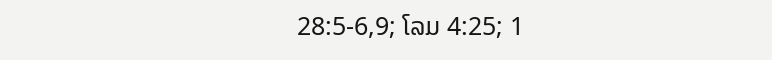28:5-6,9; ໂລມ 4:25; 1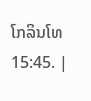ໂກລິນໂທ 15:45. |